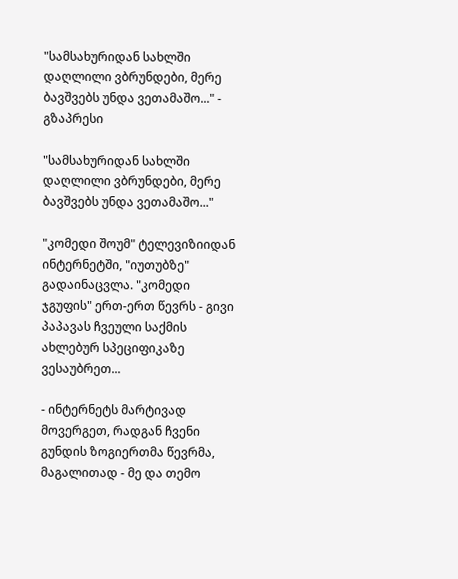"სამსახურიდან სახლში დაღლილი ვბრუნდები, მერე ბავშვებს უნდა ვეთამაშო..." - გზაპრესი

"სამსახურიდან სახლში დაღლილი ვბრუნდები, მერე ბავშვებს უნდა ვეთამაშო..."

"კომედი შოუმ" ტელევიზიიდან ინტერნეტში, "იუთუბზე" გადაინაცვლა. "კომედი ჯგუფის" ერთ-ერთ წევრს - გივი პაპავას ჩვეული საქმის ახლებურ სპეციფიკაზე ვესაუბრეთ...

- ინტერნეტს მარტივად მოვერგეთ, რადგან ჩვენი გუნდის ზოგიერთმა წევრმა, მაგალითად - მე და თემო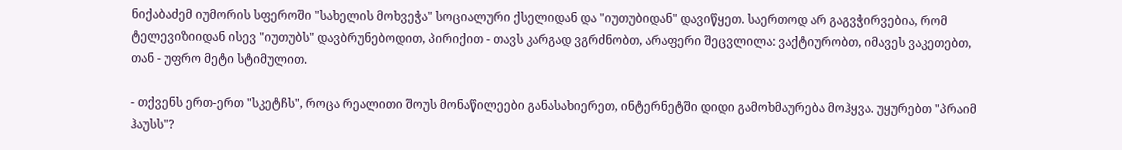ნიქაბაძემ იუმორის სფეროში "სახელის მოხვეჭა" სოციალური ქსელიდან და "იუთუბიდან" დავიწყეთ. საერთოდ არ გაგვჭირვებია, რომ ტელევიზიიდან ისევ "იუთუბს" დავბრუნებოდით, პირიქით - თავს კარგად ვგრძნობთ, არაფერი შეცვლილა: ვაქტიურობთ, იმავეს ვაკეთებთ, თან - უფრო მეტი სტიმულით.

- თქვენს ერთ-ერთ "სკეტჩს", როცა რეალითი შოუს მონაწილეები განასახიერეთ, ინტერნეტში დიდი გამოხმაურება მოჰყვა. უყურებთ "პრაიმ ჰაუსს"?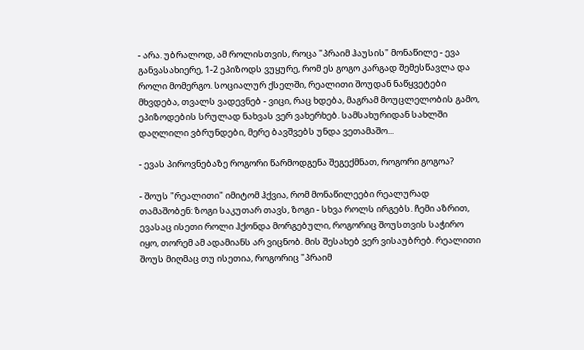- არა. უბრალოდ, ამ როლისთვის, როცა "პრაიმ ჰაუსის" მონაწილე - ევა განვასახიერე, 1-2 ეპიზოდს ვუყურე, რომ ეს გოგო კარგად შემესწავლა და როლი მომერგო. სოციალურ ქსელში, რეალითი შოუდან ნაწყვეტები მხვდება, თვალს ვადევნებ - ვიცი, რაც ხდება, მაგრამ მოუცლელობის გამო, ეპიზოდების სრულად ნახვას ვერ ვახერხებ. სამსახურიდან სახლში დაღლილი ვბრუნდები, მერე ბავშვებს უნდა ვეთამაშო...

- ევას პიროვნებაზე როგორი წარმოდგენა შეგექმნათ, როგორი გოგოა?

- შოუს "რეალითი" იმიტომ ჰქვია, რომ მონაწილეები რეალურად თამაშობენ: ზოგი საკუთარ თავს, ზოგი - სხვა როლს ირგებს. ჩემი აზრით, ევასაც ისეთი როლი ჰქონდა მორგებული, როგორიც შოუსთვის საჭირო იყო, თორემ ამ ადამიანს არ ვიცნობ. მის შესახებ ვერ ვისაუბრებ. რეალითი შოუს მიღმაც თუ ისეთია, როგორიც "პრაიმ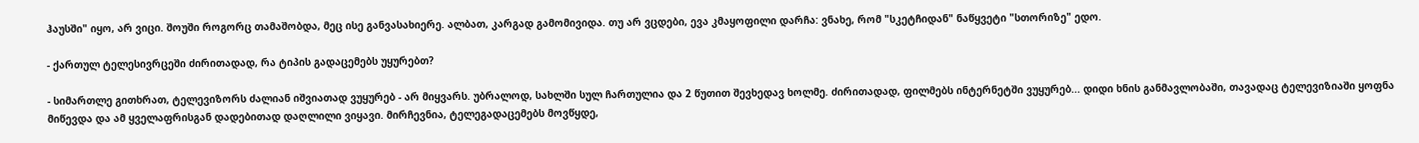ჰაუსში" იყო, არ ვიცი. შოუში როგორც თამაშობდა, მეც ისე განვასახიერე. ალბათ, კარგად გამომივიდა. თუ არ ვცდები, ევა კმაყოფილი დარჩა: ვნახე, რომ "სკეტჩიდან" ნაწყვეტი "სთორიზე" ედო.

- ქართულ ტელესივრცეში ძირითადად, რა ტიპის გადაცემებს უყურებთ?

- სიმართლე გითხრათ, ტელევიზორს ძალიან იშვიათად ვუყურებ - არ მიყვარს. უბრალოდ, სახლში სულ ჩართულია და 2 წუთით შევხედავ ხოლმე. ძირითადად, ფილმებს ინტერნეტში ვუყურებ... დიდი ხნის განმავლობაში, თავადაც ტელევიზიაში ყოფნა მიწევდა და ამ ყველაფრისგან დადებითად დაღლილი ვიყავი. მირჩევნია, ტელეგადაცემებს მოვწყდე,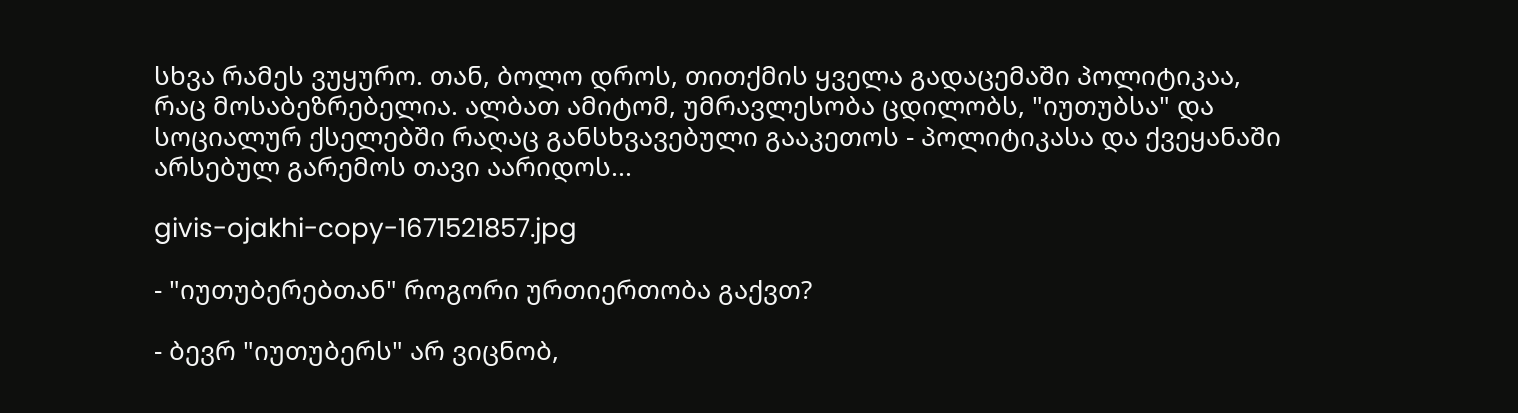სხვა რამეს ვუყურო. თან, ბოლო დროს, თითქმის ყველა გადაცემაში პოლიტიკაა, რაც მოსაბეზრებელია. ალბათ ამიტომ, უმრავლესობა ცდილობს, "იუთუბსა" და სოციალურ ქსელებში რაღაც განსხვავებული გააკეთოს - პოლიტიკასა და ქვეყანაში არსებულ გარემოს თავი აარიდოს...

givis-ojakhi-copy-1671521857.jpg

- "იუთუბერებთან" როგორი ურთიერთობა გაქვთ?

- ბევრ "იუთუბერს" არ ვიცნობ,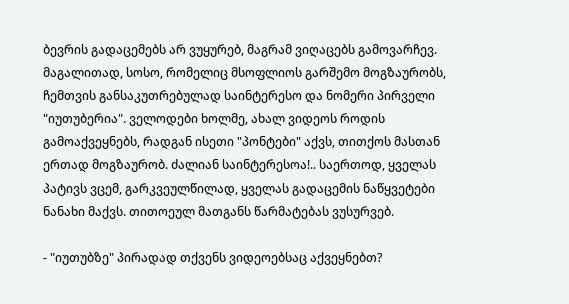ბევრის გადაცემებს არ ვუყურებ, მაგრამ ვიღაცებს გამოვარჩევ. მაგალითად, სოსო, რომელიც მსოფლიოს გარშემო მოგზაურობს, ჩემთვის განსაკუთრებულად საინტერესო და ნომერი პირველი "იუთუბერია". ველოდები ხოლმე, ახალ ვიდეოს როდის გამოაქვეყნებს, რადგან ისეთი "პონტები" აქვს, თითქოს მასთან ერთად მოგზაურობ. ძალიან საინტერესოა!.. საერთოდ, ყველას პატივს ვცემ, გარკვეულწილად, ყველას გადაცემის ნაწყვეტები ნანახი მაქვს. თითოეულ მათგანს წარმატებას ვუსურვებ.

- "იუთუბზე" პირადად თქვენს ვიდეოებსაც აქვეყნებთ?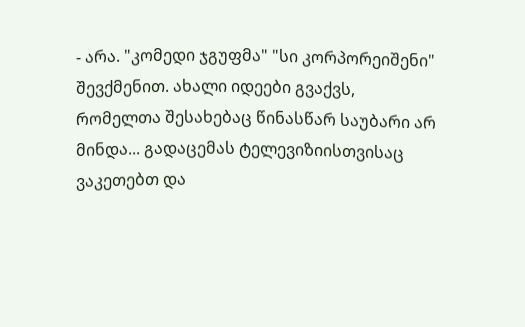- არა. "კომედი ჯგუფმა" "სი კორპორეიშენი" შევქმენით. ახალი იდეები გვაქვს, რომელთა შესახებაც წინასწარ საუბარი არ მინდა... გადაცემას ტელევიზიისთვისაც ვაკეთებთ და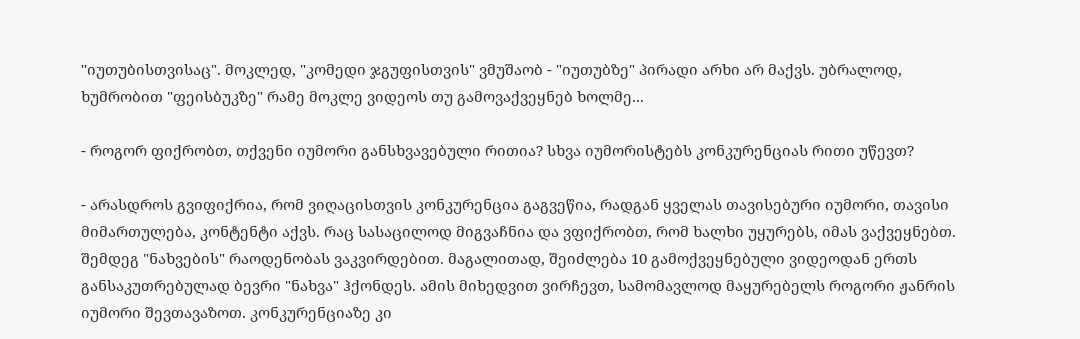"იუთუბისთვისაც". მოკლედ, "კომედი ჯგუფისთვის" ვმუშაობ - "იუთუბზე" პირადი არხი არ მაქვს. უბრალოდ, ხუმრობით "ფეისბუკზე" რამე მოკლე ვიდეოს თუ გამოვაქვეყნებ ხოლმე...

- როგორ ფიქრობთ, თქვენი იუმორი განსხვავებული რითია? სხვა იუმორისტებს კონკურენციას რითი უწევთ?

- არასდროს გვიფიქრია, რომ ვიღაცისთვის კონკურენცია გაგვეწია, რადგან ყველას თავისებური იუმორი, თავისი მიმართულება, კონტენტი აქვს. რაც სასაცილოდ მიგვაჩნია და ვფიქრობთ, რომ ხალხი უყურებს, იმას ვაქვეყნებთ. შემდეგ "ნახვების" რაოდენობას ვაკვირდებით. მაგალითად, შეიძლება 10 გამოქვეყნებული ვიდეოდან ერთს განსაკუთრებულად ბევრი "ნახვა" ჰქონდეს. ამის მიხედვით ვირჩევთ, სამომავლოდ მაყურებელს როგორი ჟანრის იუმორი შევთავაზოთ. კონკურენციაზე კი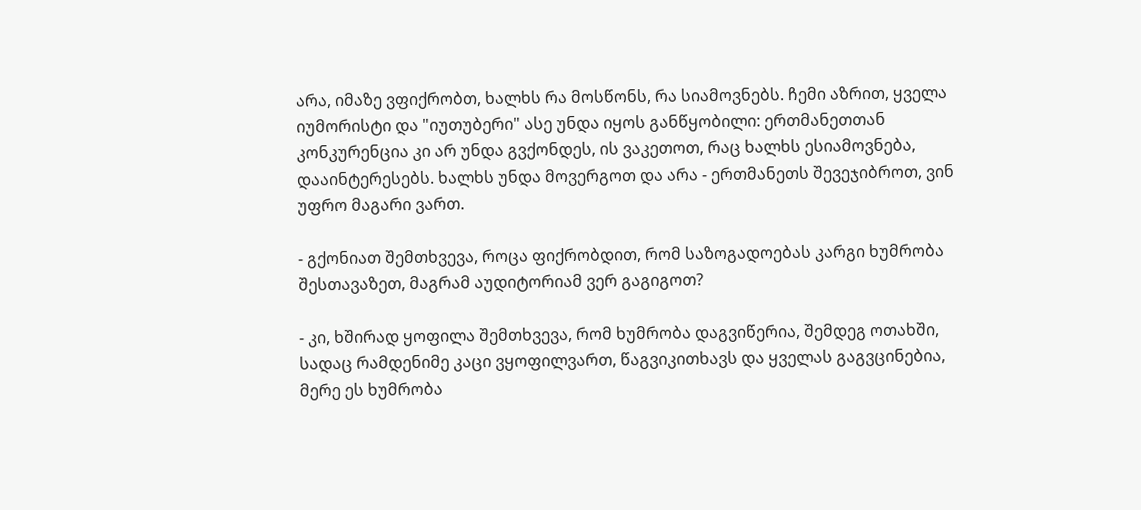არა, იმაზე ვფიქრობთ, ხალხს რა მოსწონს, რა სიამოვნებს. ჩემი აზრით, ყველა იუმორისტი და "იუთუბერი" ასე უნდა იყოს განწყობილი: ერთმანეთთან კონკურენცია კი არ უნდა გვქონდეს, ის ვაკეთოთ, რაც ხალხს ესიამოვნება, დააინტერესებს. ხალხს უნდა მოვერგოთ და არა - ერთმანეთს შევეჯიბროთ, ვინ უფრო მაგარი ვართ.

- გქონიათ შემთხვევა, როცა ფიქრობდით, რომ საზოგადოებას კარგი ხუმრობა შესთავაზეთ, მაგრამ აუდიტორიამ ვერ გაგიგოთ?

- კი, ხშირად ყოფილა შემთხვევა, რომ ხუმრობა დაგვიწერია, შემდეგ ოთახში, სადაც რამდენიმე კაცი ვყოფილვართ, წაგვიკითხავს და ყველას გაგვცინებია, მერე ეს ხუმრობა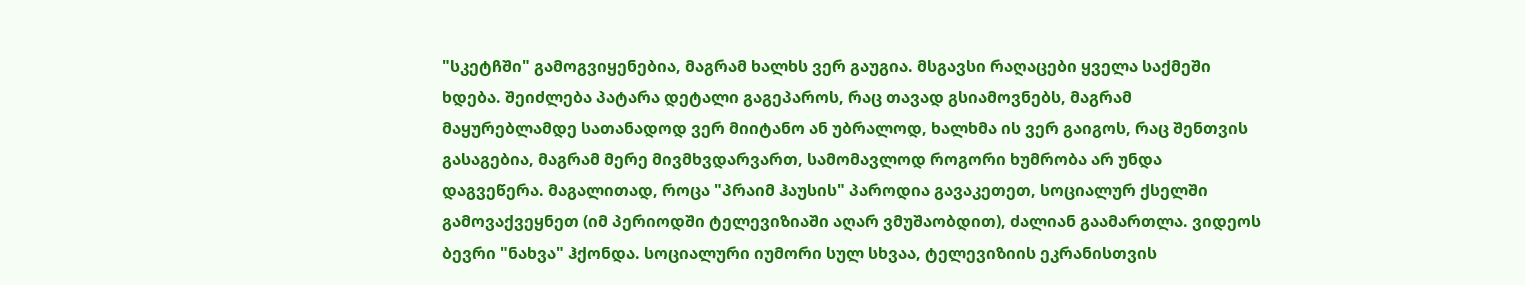"სკეტჩში" გამოგვიყენებია, მაგრამ ხალხს ვერ გაუგია. მსგავსი რაღაცები ყველა საქმეში ხდება. შეიძლება პატარა დეტალი გაგეპაროს, რაც თავად გსიამოვნებს, მაგრამ მაყურებლამდე სათანადოდ ვერ მიიტანო ან უბრალოდ, ხალხმა ის ვერ გაიგოს, რაც შენთვის გასაგებია, მაგრამ მერე მივმხვდარვართ, სამომავლოდ როგორი ხუმრობა არ უნდა დაგვეწერა. მაგალითად, როცა "პრაიმ ჰაუსის" პაროდია გავაკეთეთ, სოციალურ ქსელში გამოვაქვეყნეთ (იმ პერიოდში ტელევიზიაში აღარ ვმუშაობდით), ძალიან გაამართლა. ვიდეოს ბევრი "ნახვა" ჰქონდა. სოციალური იუმორი სულ სხვაა, ტელევიზიის ეკრანისთვის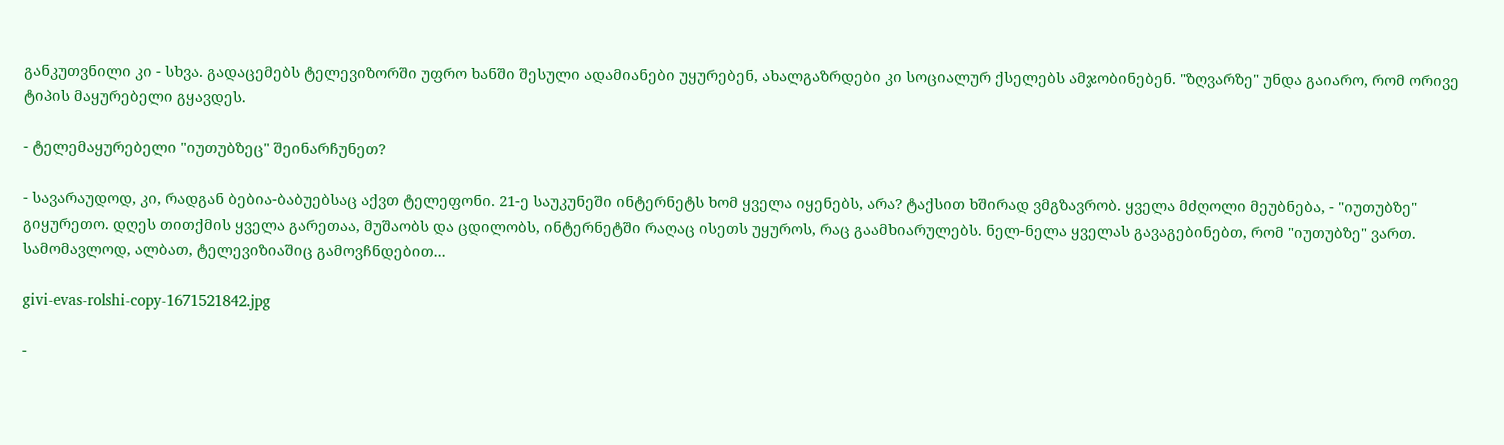განკუთვნილი კი - სხვა. გადაცემებს ტელევიზორში უფრო ხანში შესული ადამიანები უყურებენ, ახალგაზრდები კი სოციალურ ქსელებს ამჯობინებენ. "ზღვარზე" უნდა გაიარო, რომ ორივე ტიპის მაყურებელი გყავდეს.

- ტელემაყურებელი "იუთუბზეც" შეინარჩუნეთ?

- სავარაუდოდ, კი, რადგან ბებია-ბაბუებსაც აქვთ ტელეფონი. 21-ე საუკუნეში ინტერნეტს ხომ ყველა იყენებს, არა? ტაქსით ხშირად ვმგზავრობ. ყველა მძღოლი მეუბნება, - "იუთუბზე" გიყურეთო. დღეს თითქმის ყველა გარეთაა, მუშაობს და ცდილობს, ინტერნეტში რაღაც ისეთს უყუროს, რაც გაამხიარულებს. ნელ-ნელა ყველას გავაგებინებთ, რომ "იუთუბზე" ვართ. სამომავლოდ, ალბათ, ტელევიზიაშიც გამოვჩნდებით...

givi-evas-rolshi-copy-1671521842.jpg

-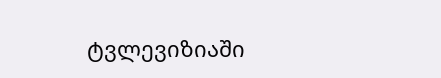ტვლევიზიაში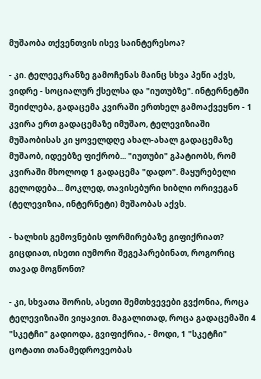მუშაობა თქვენთვის ისევ საინტერესოა?

- კი. ტელეეკრანზე გამოჩენას მაინც სხვა პეწი აქვს, ვიდრე - სოციალურ ქსელსა და "იუთუბზე". ინტერნეტში შეიძლება, გადაცემა კვირაში ერთხელ გამოაქვეყნო - 1 კვირა ერთ გადაცემაზე იმუშაო, ტელევიზიაში მუშაობისას კი ყოველდღე ახალ-ახალ გადაცემაზე მუშაობ, იდეებზე ფიქრობ... "იუთუბი" გპატიობს, რომ კვირაში მხოლოდ 1 გადაცემა "დადო". მაყურებელი გელოდება... მოკლედ, თავისებური ხიბლი ორივეგან (ტელევიზია, ინტერნეტი) მუშაობას აქვს.

- ხალხის გემოვნების ფორმირებაზე გიფიქრიათ? გიცდიათ, ისეთი იუმორი შეგეპარებინათ, როგორიც თავად მოგწონთ?

- კი, სხვათა შორის, ასეთი შემთხვევები გვქონია, როცა ტელევიზიაში ვიყავით. მაგალითად, როცა გადაცემაში 4 "სკეტჩი" გადიოდა, გვიფიქრია, - მოდი, 1 "სკეტჩი" ცოტათი თანამედროვეობას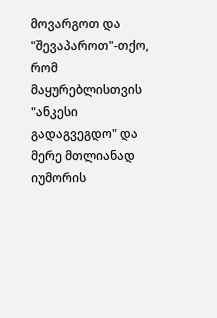მოვარგოთ და "შევაპაროთ"-თქო, რომ მაყურებლისთვის "ანკესი გადაგვეგდო" და მერე მთლიანად იუმორის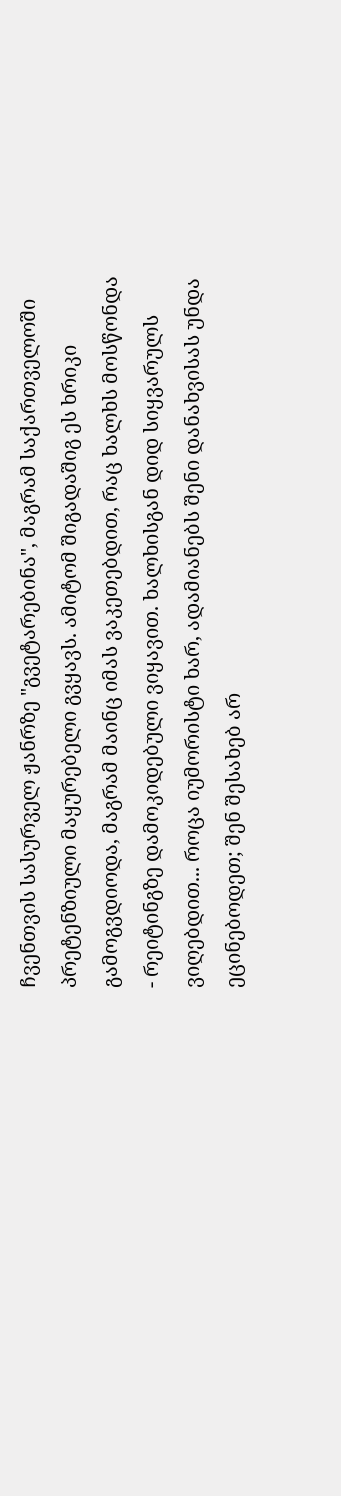ჩვენთვის სასურველ ჟანრზე "გვეტარებინა", მაგრამ საქართველოში პრეტენზიული მაყურებელი გვყავს. ამიტომ შიგადაშიგ ეს ხრიკი გამოგვდიოდა, მაგრამ მაინც იმას ვაკეთებდით, რაც ხალხს მოსწონდა - რეიტინგზე დამოკიდებული ვიყავით. ხალხისგან დიდ სიყვარულს ვიღებდით... როცა იუმორისტი ხარ, ადამიანებს შენი დანახვისას უნდა ეცინებოდეთ; შენ შესახებ არ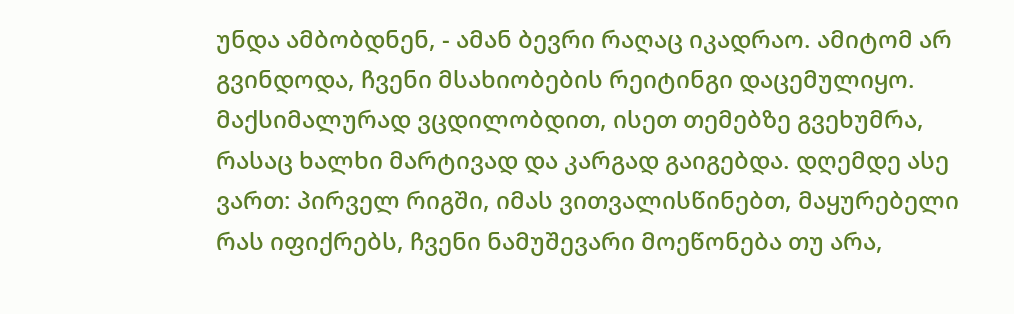უნდა ამბობდნენ, - ამან ბევრი რაღაც იკადრაო. ამიტომ არ გვინდოდა, ჩვენი მსახიობების რეიტინგი დაცემულიყო. მაქსიმალურად ვცდილობდით, ისეთ თემებზე გვეხუმრა, რასაც ხალხი მარტივად და კარგად გაიგებდა. დღემდე ასე ვართ: პირველ რიგში, იმას ვითვალისწინებთ, მაყურებელი რას იფიქრებს, ჩვენი ნამუშევარი მოეწონება თუ არა,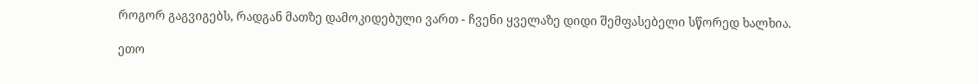როგორ გაგვიგებს, რადგან მათზე დამოკიდებული ვართ - ჩვენი ყველაზე დიდი შემფასებელი სწორედ ხალხია.

ეთო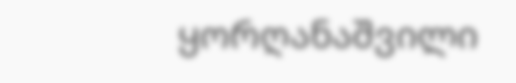ყორღანაშვილი